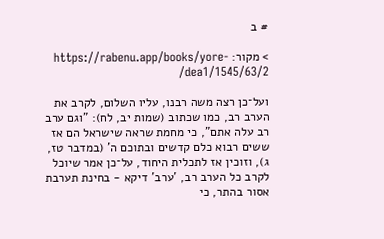# ב

> מקור: https://rabenu.app/books/yore-dea1/1545/63/2/

ועל־כן רצה משה רבנו, עליו השלום, לקרב את הערב רב, כמו שכתוב (שמות יב, לח): "וגם ערב רב עלה אתם", כי מחמת שראה שישראל הם אז ששים רבוא כלם קדשים ובתוכם ה' (במדבר טז, ג), וזוכין אז לתכלית היחוד, על־כן אמר שיוכל לקרב כל הערב רב, 'ערב' דיקא - בחינת תערבת אסור בהתר, כי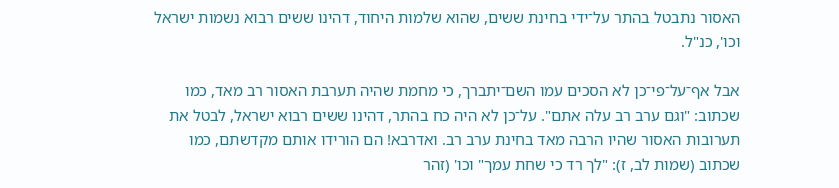האסור נתבטל בהתר על־ידי בחינת ששים, שהוא שלמות היחוד, דהינו ששים רבוא נשמות ישראל וכו', כנ"ל.

אבל אף־על־פי־כן לא הסכים עמו השם־יתברך, כי מחמת שהיה תערבת האסור רב מאד, כמו שכתוב: "וגם ערב רב עלה אתם". על־כן לא היה כח בהתר, דהינו ששים רבוא ישראל, לבטל את תערובות האסור שהיו הרבה מאד בחינת ערב רב. ואדרבא! הם הורידו אותם מקדשתם, כמו שכתוב (שמות לב, ז): "לך רד כי שחת עמך" וכו' (זהר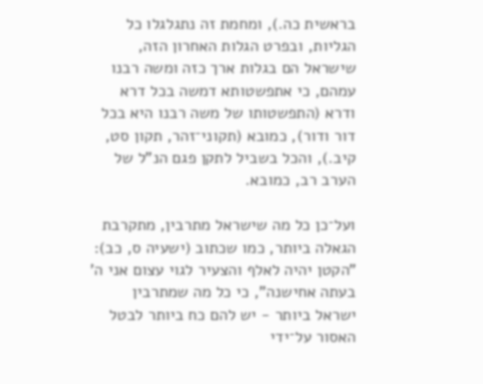בראשית כה.), ומחמת זה נתגלגלו כל הגליות, ובפרט הגלות האחרון הזה, שישראל הם בגלות ארך כזה ומשה רבנו עמהם, כי אתפשטותא דמשה בכל דרא ודרא (התפשטותו של משה רבנו היא בכל דור ודור), כמובא (תקוני־זהר, תקון סט, קיב.), והכל בשביל לתקן פגם הנ"ל של הערב רב, כמובא.

ועל־כן כל מה שישראל מתרבין, מתקרבת הגאלה ביותר, כמו שכתוב (ישעיה ס, כב): "הקטן יהיה לאלף והצעיר לגוי עצום אני ה' בעתה אחישנה", כי כל מה שמתרבין ישראל ביותר - יש להם כח ביותר לבטל האסור על־ידי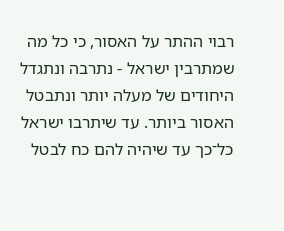רבוי ההתר על האסור, כי כל מה שמתרבין ישראל - נתרבה ונתגדל היחודים של מעלה יותר ונתבטל האסור ביותר. עד שיתרבו ישראל כל־כך עד שיהיה להם כח לבטל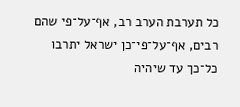כל תערבת הערב רב, אף־על־פי שהם רבים, אף־על־פי־כן ישראל יתרבו כל־כך עד שיהיה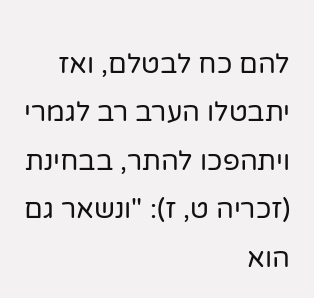להם כח לבטלם, ואז יתבטלו הערב רב לגמרי ויתהפכו להתר, בבחינת (זכריה ט, ז): "ונשאר גם הוא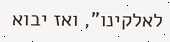לאלקינו", ואז יבוא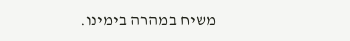משיח במהרה בימינו.